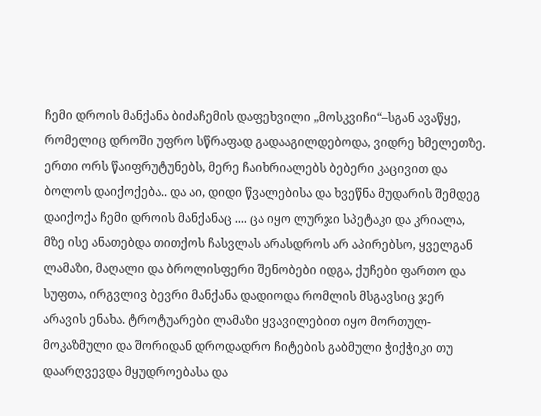ჩემი დროის მანქანა ბიძაჩემის დაფეხვილი „მოსკვიჩი“–სგან ავაწყე, რომელიც დროში უფრო სწრაფად გადააგილდებოდა, ვიდრე ხმელეთზე. ერთი ორს წაიფრუტუნებს, მერე ჩაიხრიალებს ბებერი კაცივით და ბოლოს დაიქოქება.. და აი, დიდი წვალებისა და ხვეწნა მუდარის შემდეგ დაიქოქა ჩემი დროის მანქანაც .... ცა იყო ლურჯი სპეტაკი და კრიალა, მზე ისე ანათებდა თითქოს ჩასვლას არასდროს არ აპირებსო, ყველგან ლამაზი, მაღალი და ბროლისფერი შენობები იდგა, ქუჩები ფართო და სუფთა, ირგვლივ ბევრი მანქანა დადიოდა რომლის მსგავსიც ჯერ არავის ენახა. ტროტუარები ლამაზი ყვავილებით იყო მორთულ-მოკაზმული და შორიდან დროდადრო ჩიტების გაბმული ჭიქჭიკი თუ დაარღვევდა მყუდროებასა და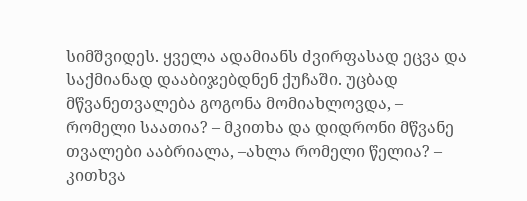სიმშვიდეს. ყველა ადამიანს ძვირფასად ეცვა და საქმიანად დააბიჯებდნენ ქუჩაში. უცბად მწვანეთვალება გოგონა მომიახლოვდა, – რომელი საათია? – მკითხა და დიდრონი მწვანე თვალები ააბრიალა, –ახლა რომელი წელია? – კითხვა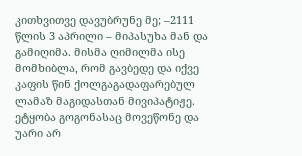კითხვითვე დავუბრუნე მე; –2111 წლის 3 აპრილი – მიპასუხა მან და გამიღიმა. მისმა ღიმილმა ისე მომხიბლა, რომ გავბედე და იქვე კაფის წინ ქოლგაგადაფარებულ ლამაზ მაგიდასთან მივიპატიჟე. ეტყობა გოგონასაც მოვეწონე და უარი არ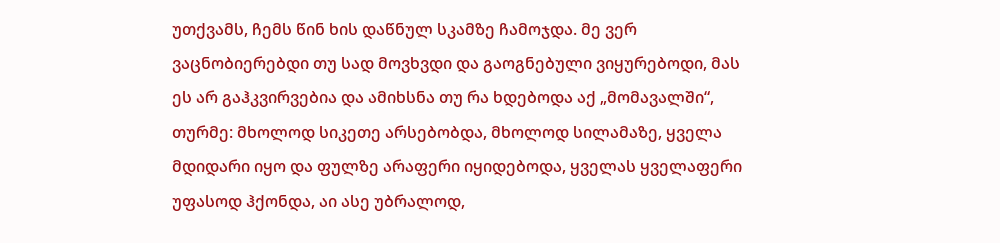უთქვამს, ჩემს წინ ხის დაწნულ სკამზე ჩამოჯდა. მე ვერ ვაცნობიერებდი თუ სად მოვხვდი და გაოგნებული ვიყურებოდი, მას ეს არ გაჰკვირვებია და ამიხსნა თუ რა ხდებოდა აქ „მომავალში“, თურმე: მხოლოდ სიკეთე არსებობდა, მხოლოდ სილამაზე, ყველა მდიდარი იყო და ფულზე არაფერი იყიდებოდა, ყველას ყველაფერი უფასოდ ჰქონდა, აი ასე უბრალოდ,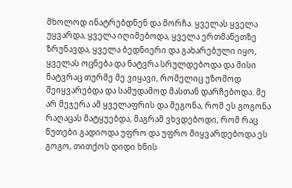მხოლოდ ინატრებდნენ და მორჩა. ყველას ყველა უყვარდა, ყველა იღიმებოდა, ყველა ერთმანეთზე ზრუნავდა, ყველა ბედნიერი და გახარებული იყო, ყველას ოცნება და ნატვრა სრულდებოდა და მისი ნატვრაც თურმე მე ვიყავი, რომელიც უზომოდ შეიყვარებდა და სამუდამოდ მასთან დარჩებოდა. მე არ მეჯერა ამ ყველაფრის და მეგონა, რომ ეს გოგონა რაღაცას მატყუებდა, მაგრამ ვხვდებოდი, რომ რაც წუთები გადიოდა უფრო და უფრო მიყვარდებოდა ეს გოგო, თითქოს დიდი ხნის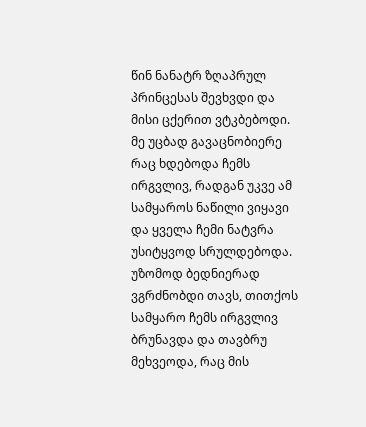წინ ნანატრ ზღაპრულ პრინცესას შევხვდი და მისი ცქერით ვტკბებოდი. მე უცბად გავაცნობიერე რაც ხდებოდა ჩემს ირგვლივ, რადგან უკვე ამ სამყაროს ნაწილი ვიყავი და ყველა ჩემი ნატვრა უსიტყვოდ სრულდებოდა. უზომოდ ბედნიერად ვგრძნობდი თავს, თითქოს სამყარო ჩემს ირგვლივ ბრუნავდა და თავბრუ მეხვეოდა, რაც მის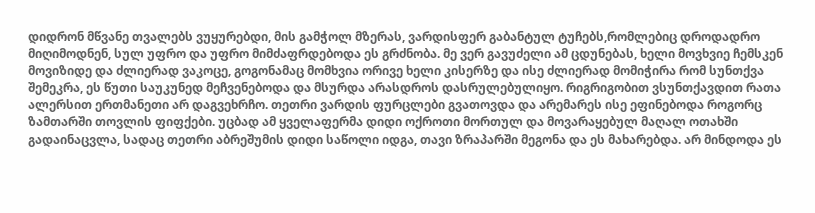დიდრონ მწვანე თვალებს ვუყურებდი, მის გამჭოლ მზერას, ვარდისფერ გაბანტულ ტუჩებს,რომლებიც დროდადრო მიღიმოდნენ, სულ უფრო და უფრო მიმძაფრდებოდა ეს გრძნობა. მე ვერ გავუძელი ამ ცდუნებას, ხელი მოვხვიე ჩემსკენ მოვიზიდე და ძლიერად ვაკოცე, გოგონამაც მომხვია ორივე ხელი კისერზე და ისე ძლიერად მომიჭირა რომ სუნთქვა შემეკრა, ეს წუთი საუკუნედ მეჩვენებოდა და მსურდა არასდროს დასრულებულიყო. რიგრიგობით ვსუნთქავდით რათა ალერსით ერთმანეთი არ დაგვეხრჩო. თეთრი ვარდის ფურცლები გვათოვდა და არემარეს ისე ეფინებოდა როგორც ზამთარში თოვლის ფიფქები. უცბად ამ ყველაფერმა დიდი ოქროთი მორთულ და მოვარაყებულ მაღალ ოთახში გადაინაცვლა, სადაც თეთრი აბრეშუმის დიდი საწოლი იდგა, თავი ზრაპარში მეგონა და ეს მახარებდა. არ მინდოდა ეს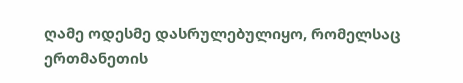ღამე ოდესმე დასრულებულიყო, რომელსაც ერთმანეთის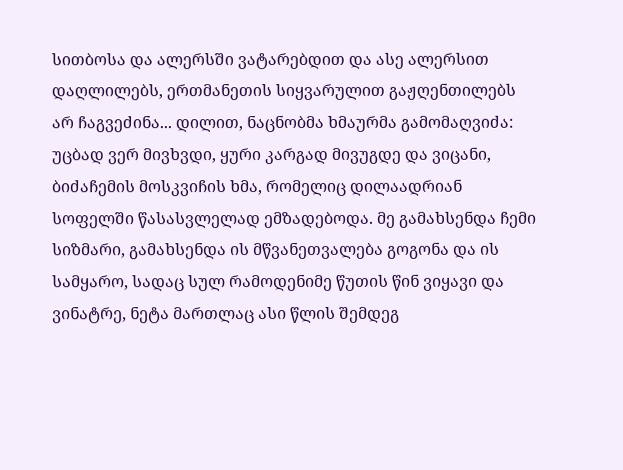სითბოსა და ალერსში ვატარებდით და ასე ალერსით დაღლილებს, ერთმანეთის სიყვარულით გაჟღენთილებს არ ჩაგვეძინა... დილით, ნაცნობმა ხმაურმა გამომაღვიძა: უცბად ვერ მივხვდი, ყური კარგად მივუგდე და ვიცანი, ბიძაჩემის მოსკვიჩის ხმა, რომელიც დილაადრიან სოფელში წასასვლელად ემზადებოდა. მე გამახსენდა ჩემი სიზმარი, გამახსენდა ის მწვანეთვალება გოგონა და ის სამყარო, სადაც სულ რამოდენიმე წუთის წინ ვიყავი და ვინატრე, ნეტა მართლაც ასი წლის შემდეგ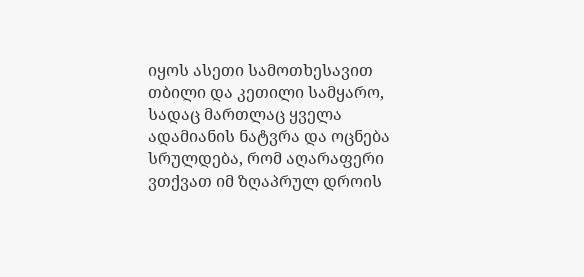იყოს ასეთი სამოთხესავით თბილი და კეთილი სამყარო, სადაც მართლაც ყველა ადამიანის ნატვრა და ოცნება სრულდება, რომ აღარაფერი ვთქვათ იმ ზღაპრულ დროის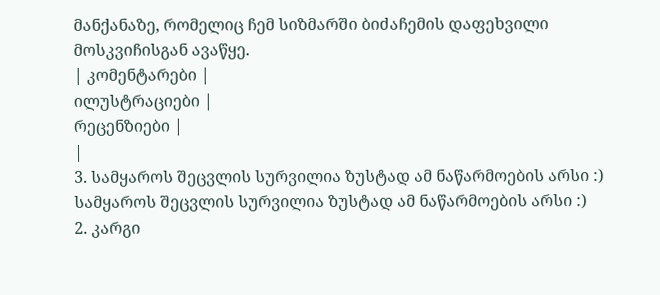მანქანაზე, რომელიც ჩემ სიზმარში ბიძაჩემის დაფეხვილი მოსკვიჩისგან ავაწყე.
| კომენტარები |
ილუსტრაციები |
რეცენზიები |
|
3. სამყაროს შეცვლის სურვილია ზუსტად ამ ნაწარმოების არსი :) სამყაროს შეცვლის სურვილია ზუსტად ამ ნაწარმოების არსი :)
2. კარგი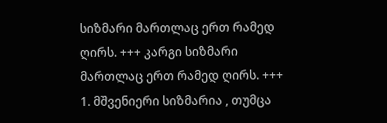სიზმარი მართლაც ერთ რამედ ღირს. +++ კარგი სიზმარი მართლაც ერთ რამედ ღირს. +++
1. მშვენიერი სიზმარია , თუმცა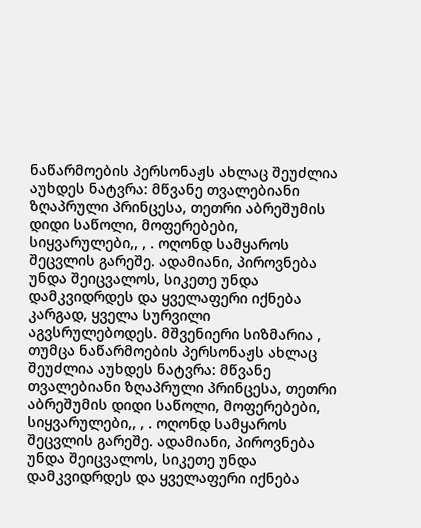ნაწარმოების პერსონაჟს ახლაც შეუძლია აუხდეს ნატვრა: მწვანე თვალებიანი ზღაპრული პრინცესა, თეთრი აბრეშუმის დიდი საწოლი, მოფერებები, სიყვარულები,, , . ოღონდ სამყაროს შეცვლის გარეშე. ადამიანი, პიროვნება უნდა შეიცვალოს, სიკეთე უნდა დამკვიდრდეს და ყველაფერი იქნება კარგად, ყველა სურვილი აგვსრულებოდეს. მშვენიერი სიზმარია , თუმცა ნაწარმოების პერსონაჟს ახლაც შეუძლია აუხდეს ნატვრა: მწვანე თვალებიანი ზღაპრული პრინცესა, თეთრი აბრეშუმის დიდი საწოლი, მოფერებები, სიყვარულები,, , . ოღონდ სამყაროს შეცვლის გარეშე. ადამიანი, პიროვნება უნდა შეიცვალოს, სიკეთე უნდა დამკვიდრდეს და ყველაფერი იქნება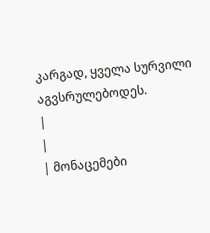კარგად, ყველა სურვილი აგვსრულებოდეს.
|
|
| მონაცემები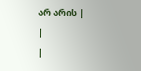არ არის |
|
|